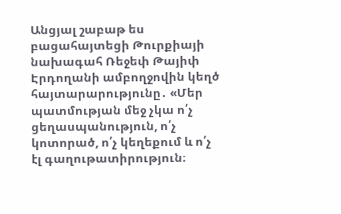Անցյալ շաբաթ ես բացահայտեցի Թուրքիայի նախագահ Ռեջեփ Թայիփ Էրդողանի ամբողջովին կեղծ հայտարարությունը․ «Մեր պատմության մեջ չկա ո՛չ ցեղասպանություն, ո՛չ կոտորած, ո՛չ կեղեքում և ո՛չ էլ գաղութատիրություն։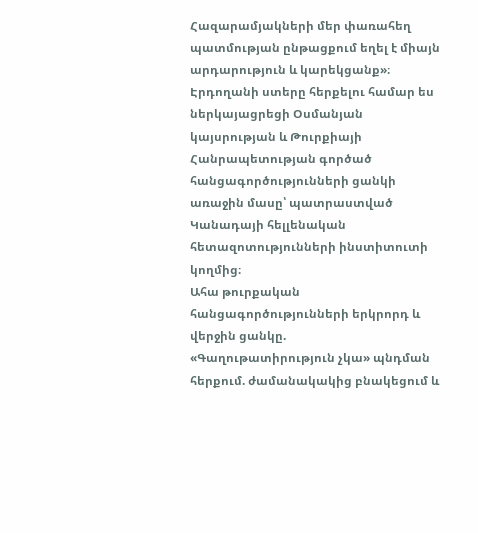Հազարամյակների մեր փառահեղ պատմության ընթացքում եղել է միայն արդարություն և կարեկցանք»։
Էրդողանի ստերը հերքելու համար ես ներկայացրեցի Օսմանյան կայսրության և Թուրքիայի Հանրապետության գործած հանցագործությունների ցանկի առաջին մասը՝ պատրաստված Կանադայի հելլենական հետազոտությունների ինստիտուտի կողմից։
Ահա թուրքական հանցագործությունների երկրորդ և վերջին ցանկը.
«Գաղութատիրություն չկա» պնդման հերքում. ժամանակակից բնակեցում և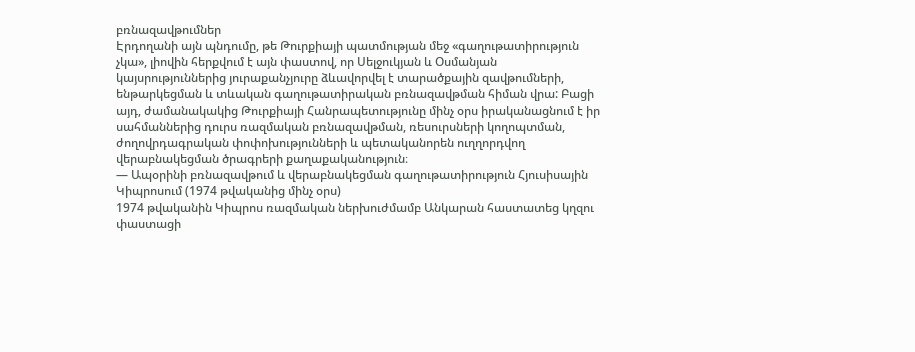բռնազավթումներ
Էրդողանի այն պնդումը, թե Թուրքիայի պատմության մեջ «գաղութատիրություն չկա», լիովին հերքվում է այն փաստով, որ Սելջուկյան և Օսմանյան կայսրություններից յուրաքանչյուրը ձևավորվել է տարածքային զավթումների, ենթարկեցման և տևական գաղութատիրական բռնազավթման հիման վրա: Բացի այդ, ժամանակակից Թուրքիայի Հանրապետությունը մինչ օրս իրականացնում է իր սահմաններից դուրս ռազմական բռնազավթման, ռեսուրսների կողոպտման, ժողովրդագրական փոփոխությունների և պետականորեն ուղղորդվող վերաբնակեցման ծրագրերի քաղաքականություն։
— Ապօրինի բռնազավթում և վերաբնակեցման գաղութատիրություն Հյուսիսային Կիպրոսում (1974 թվականից մինչ օրս)
1974 թվականին Կիպրոս ռազմական ներխուժմամբ Անկարան հաստատեց կղզու փաստացի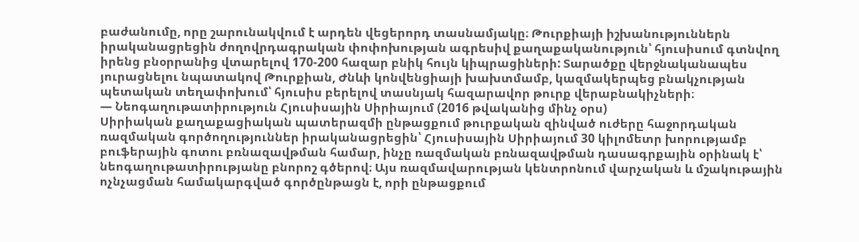բաժանումը, որը շարունակվում է արդեն վեցերորդ տասնամյակը։ Թուրքիայի իշխանություններն իրականացրեցին ժողովրդագրական փոփոխության ագրեսիվ քաղաքականություն՝ հյուսիսում գտնվող իրենց բնօրրանից վտարելով 170-200 հազար բնիկ հույն կիպրացիների: Տարածքը վերջնականապես յուրացնելու նպատակով Թուրքիան, Ժնևի կոնվենցիայի խախտմամբ, կազմակերպեց բնակչության պետական տեղափոխում՝ հյուսիս բերելով տասնյակ հազարավոր թուրք վերաբնակիչների։
— Նեոգաղութատիրություն Հյուսիսային Սիրիայում (2016 թվականից մինչ օրս)
Սիրիական քաղաքացիական պատերազմի ընթացքում թուրքական զինված ուժերը հաջորդական ռազմական գործողություններ իրականացրեցին՝ Հյուսիսային Սիրիայում 30 կիլոմետր խորությամբ բուֆերային գոտու բռնազավթման համար, ինչը ռազմական բռնազավթման դասագրքային օրինակ է՝ նեոգաղութատիրությանը բնորոշ գծերով։ Այս ռազմավարության կենտրոնում վարչական և մշակութային ոչնչացման համակարգված գործընթացն է, որի ընթացքում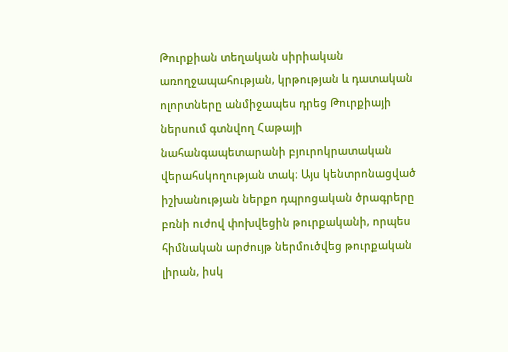Թուրքիան տեղական սիրիական առողջապահության, կրթության և դատական ոլորտները անմիջապես դրեց Թուրքիայի ներսում գտնվող Հաթայի նահանգապետարանի բյուրոկրատական վերահսկողության տակ։ Այս կենտրոնացված իշխանության ներքո դպրոցական ծրագրերը բռնի ուժով փոխվեցին թուրքականի, որպես հիմնական արժույթ ներմուծվեց թուրքական լիրան, իսկ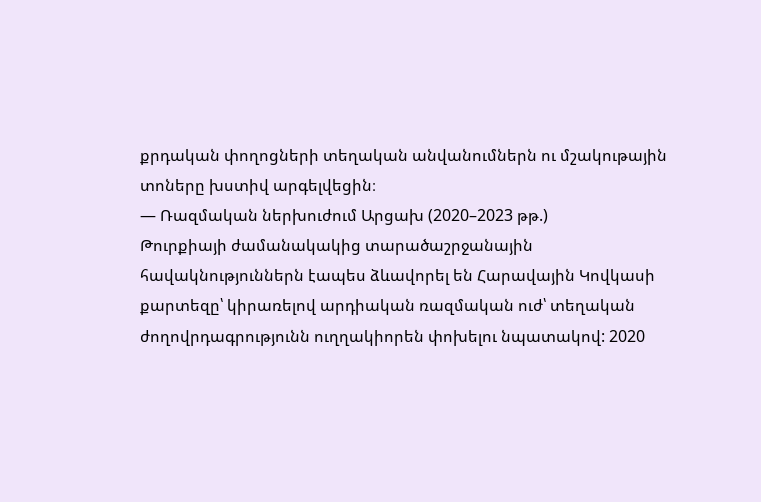քրդական փողոցների տեղական անվանումներն ու մշակութային տոները խստիվ արգելվեցին։
— Ռազմական ներխուժում Արցախ (2020–2023 թթ.)
Թուրքիայի ժամանակակից տարածաշրջանային հավակնություններն էապես ձևավորել են Հարավային Կովկասի քարտեզը՝ կիրառելով արդիական ռազմական ուժ՝ տեղական ժողովրդագրությունն ուղղակիորեն փոխելու նպատակով: 2020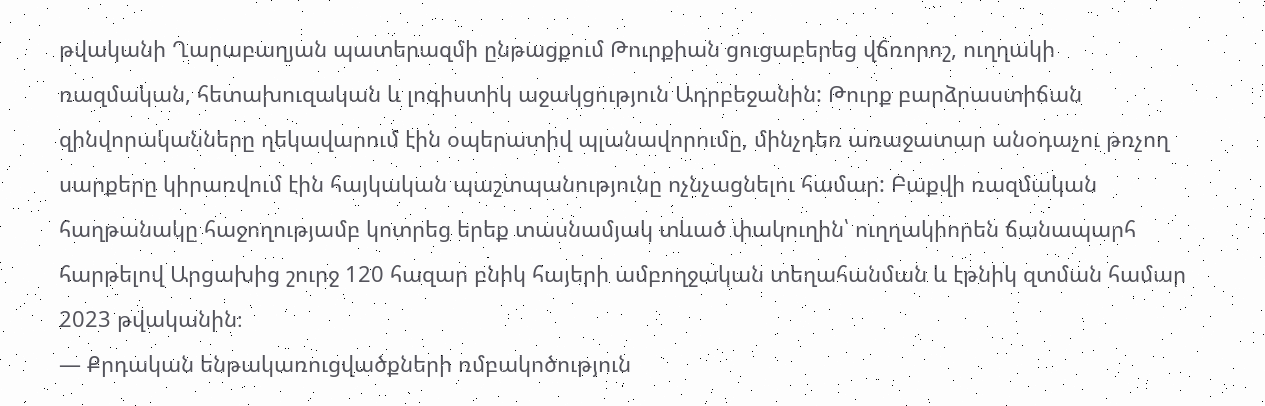թվականի Ղարաբաղյան պատերազմի ընթացքում Թուրքիան ցուցաբերեց վճռորոշ, ուղղակի ռազմական, հետախուզական և լոգիստիկ աջակցություն Ադրբեջանին: Թուրք բարձրաստիճան զինվորականները ղեկավարում էին օպերատիվ պլանավորումը, մինչդեռ առաջատար անօդաչու թռչող սարքերը կիրառվում էին հայկական պաշտպանությունը ոչնչացնելու համար: Բաքվի ռազմական հաղթանակը հաջողությամբ կոտրեց երեք տասնամյակ տևած փակուղին՝ ուղղակիորեն ճանապարհ հարթելով Արցախից շուրջ 120 հազար բնիկ հայերի ամբողջական տեղահանման և էթնիկ զտման համար 2023 թվականին։
— Քրդական ենթակառուցվածքների ռմբակոծություն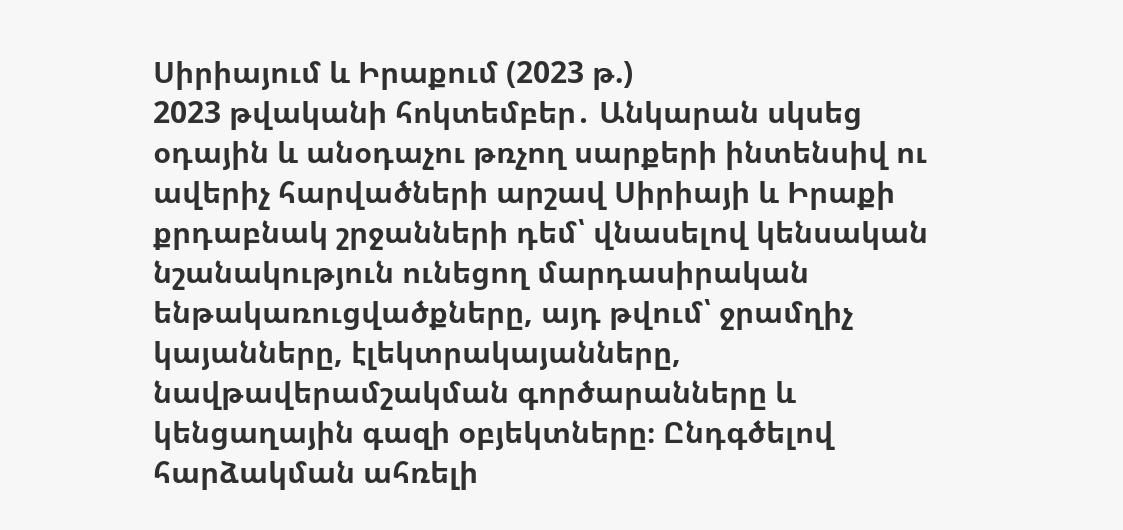Սիրիայում և Իրաքում (2023 թ.)
2023 թվականի հոկտեմբեր․ Անկարան սկսեց օդային և անօդաչու թռչող սարքերի ինտենսիվ ու ավերիչ հարվածների արշավ Սիրիայի և Իրաքի քրդաբնակ շրջանների դեմ՝ վնասելով կենսական նշանակություն ունեցող մարդասիրական ենթակառուցվածքները, այդ թվում՝ ջրամղիչ կայանները, էլեկտրակայանները, նավթավերամշակման գործարանները և կենցաղային գազի օբյեկտները։ Ընդգծելով հարձակման ահռելի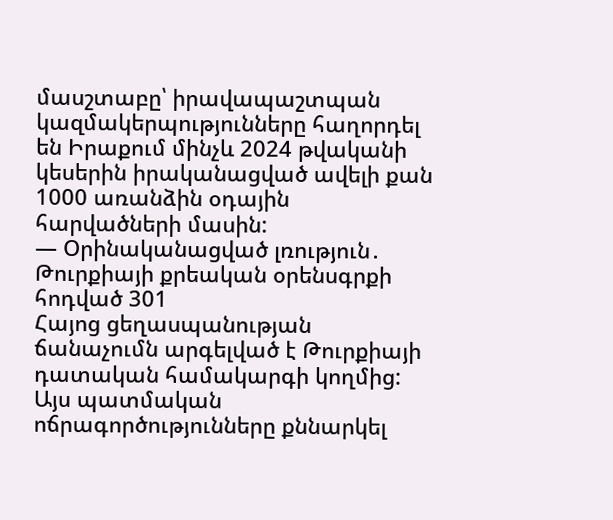մասշտաբը՝ իրավապաշտպան կազմակերպությունները հաղորդել են Իրաքում մինչև 2024 թվականի կեսերին իրականացված ավելի քան 1000 առանձին օդային հարվածների մասին:
— Օրինականացված լռություն․ Թուրքիայի քրեական օրենսգրքի հոդված 301
Հայոց ցեղասպանության ճանաչումն արգելված է Թուրքիայի դատական համակարգի կողմից: Այս պատմական ոճրագործությունները քննարկել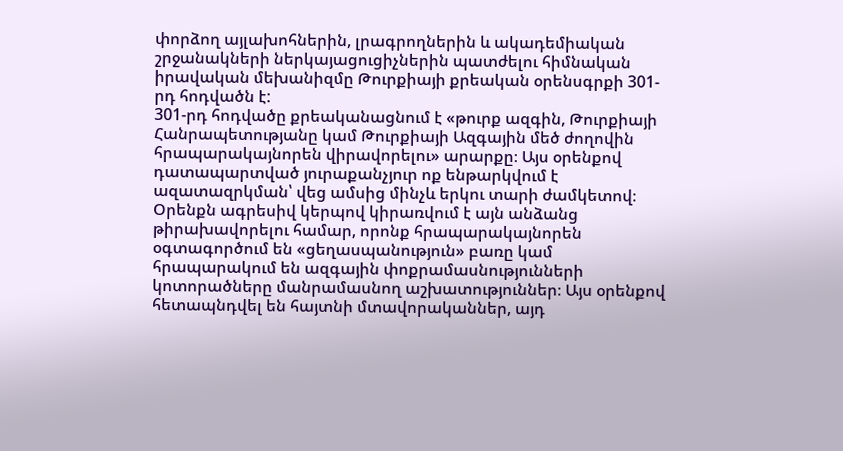փորձող այլախոհներին, լրագրողներին և ակադեմիական շրջանակների ներկայացուցիչներին պատժելու հիմնական իրավական մեխանիզմը Թուրքիայի քրեական օրենսգրքի 301-րդ հոդվածն է:
301-րդ հոդվածը քրեականացնում է «թուրք ազգին, Թուրքիայի Հանրապետությանը կամ Թուրքիայի Ազգային մեծ ժողովին հրապարակայնորեն վիրավորելու» արարքը։ Այս օրենքով դատապարտված յուրաքանչյուր ոք ենթարկվում է ազատազրկման՝ վեց ամսից մինչև երկու տարի ժամկետով։ Օրենքն ագրեսիվ կերպով կիրառվում է այն անձանց թիրախավորելու համար, որոնք հրապարակայնորեն օգտագործում են «ցեղասպանություն» բառը կամ հրապարակում են ազգային փոքրամասնությունների կոտորածները մանրամասնող աշխատություններ։ Այս օրենքով հետապնդվել են հայտնի մտավորականներ, այդ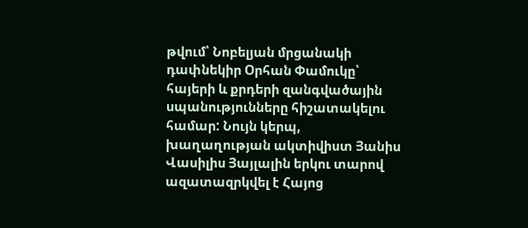թվում՝ Նոբելյան մրցանակի դափնեկիր Օրհան Փամուկը՝ հայերի և քրդերի զանգվածային սպանությունները հիշատակելու համար: Նույն կերպ, խաղաղության ակտիվիստ Յանիս Վասիլիս Յայլալին երկու տարով ազատազրկվել է Հայոց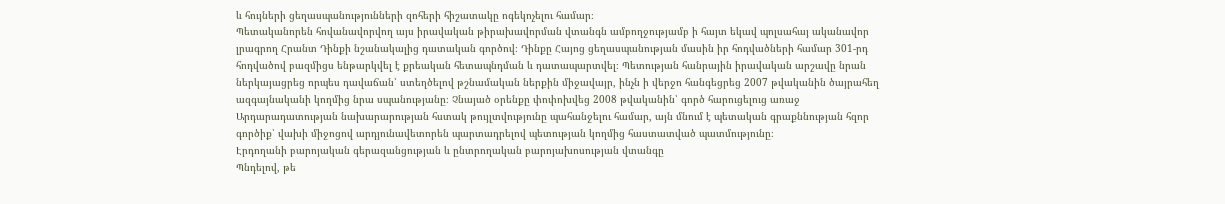և հույների ցեղասպանությունների զոհերի հիշատակը ոգեկոչելու համար։
Պետականորեն հովանավորվող այս իրավական թիրախավորման վտանգն ամբողջությամբ ի հայտ եկավ պոլսահայ ականավոր լրագրող Հրանտ Դինքի նշանակալից դատական գործով։ Դինքը Հայոց ցեղասպանության մասին իր հոդվածների համար 301-րդ հոդվածով բազմիցս ենթարկվել է քրեական հետապնդման և դատապարտվել։ Պետության հանրային իրավական արշավը նրան ներկայացրեց որպես դավաճան՝ ստեղծելով թշնամական ներքին միջավայր, ինչն ի վերջո հանգեցրեց 2007 թվականին ծայրահեղ ազգայնականի կողմից նրա սպանությանը։ Չնայած օրենքը փոփոխվեց 2008 թվականին՝ գործ հարուցելուց առաջ Արդարադատության նախարարության հստակ թույլտվությունը պահանջելու համար, այն մնում է պետական գրաքննության հզոր գործիք՝ վախի միջոցով արդյունավետորեն պարտադրելով պետության կողմից հաստատված պատմությունը։
Էրդողանի բարոյական գերազանցության և ընտրողական բարոյախոսության վտանգը
Պնդելով, թե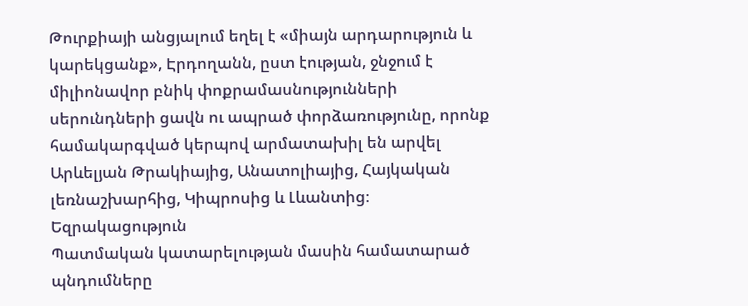Թուրքիայի անցյալում եղել է «միայն արդարություն և կարեկցանք», Էրդողանն, ըստ էության, ջնջում է միլիոնավոր բնիկ փոքրամասնությունների սերունդների ցավն ու ապրած փորձառությունը, որոնք համակարգված կերպով արմատախիլ են արվել Արևելյան Թրակիայից, Անատոլիայից, Հայկական լեռնաշխարհից, Կիպրոսից և Լևանտից։
Եզրակացություն
Պատմական կատարելության մասին համատարած պնդումները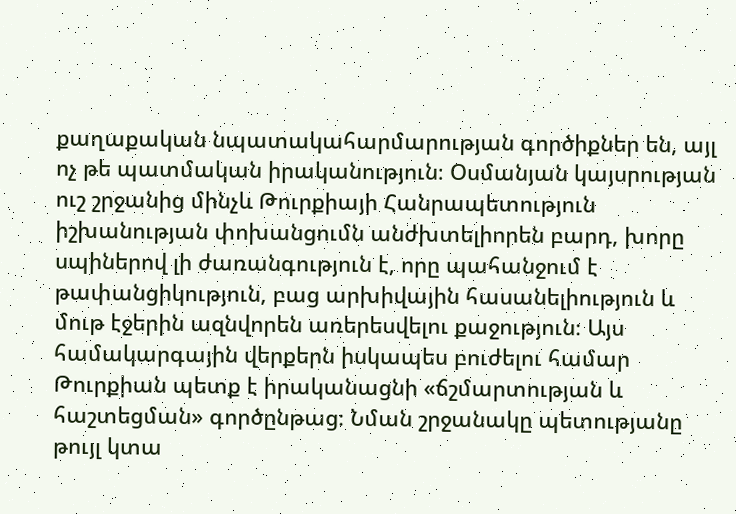քաղաքական նպատակահարմարության գործիքներ են, այլ ոչ թե պատմական իրականություն։ Օսմանյան կայսրության ուշ շրջանից մինչև Թուրքիայի Հանրապետություն իշխանության փոխանցումն անժխտելիորեն բարդ, խորը սպիներով լի ժառանգություն է, որը պահանջում է թափանցիկություն, բաց արխիվային հասանելիություն և մութ էջերին ազնվորեն առերեսվելու քաջություն։ Այս համակարգային վերքերն իսկապես բուժելու համար Թուրքիան պետք է իրականացնի «ճշմարտության և հաշտեցման» գործընթաց։ Նման շրջանակը պետությանը թույլ կտա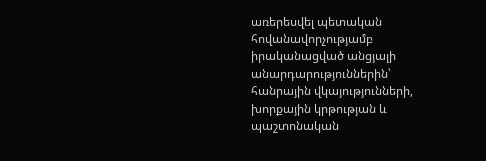առերեսվել պետական հովանավորչությամբ իրականացված անցյալի անարդարություններին՝ հանրային վկայությունների, խորքային կրթության և պաշտոնական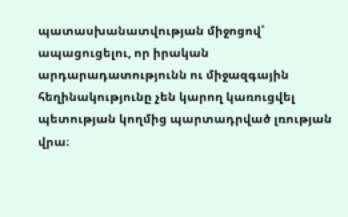պատասխանատվության միջոցով՝ ապացուցելու, որ իրական արդարադատությունն ու միջազգային հեղինակությունը չեն կարող կառուցվել պետության կողմից պարտադրված լռության վրա։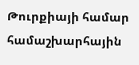Թուրքիայի համար համաշխարհային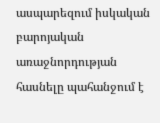ասպարեզում իսկական բարոյական առաջնորդության հասնելը պահանջում է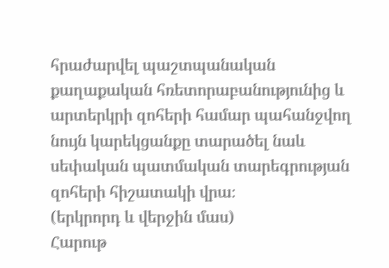հրաժարվել պաշտպանական քաղաքական հռետորաբանությունից և արտերկրի զոհերի համար պահանջվող նույն կարեկցանքը տարածել նաև սեփական պատմական տարեգրության զոհերի հիշատակի վրա։
(երկրորդ և վերջին մաս)
Հարութ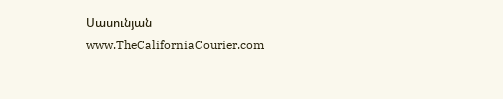Սասունյան
www.TheCaliforniaCourier.com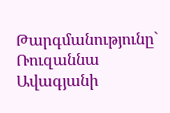Թարգմանությունը` Ռուզաննա Ավագյանի